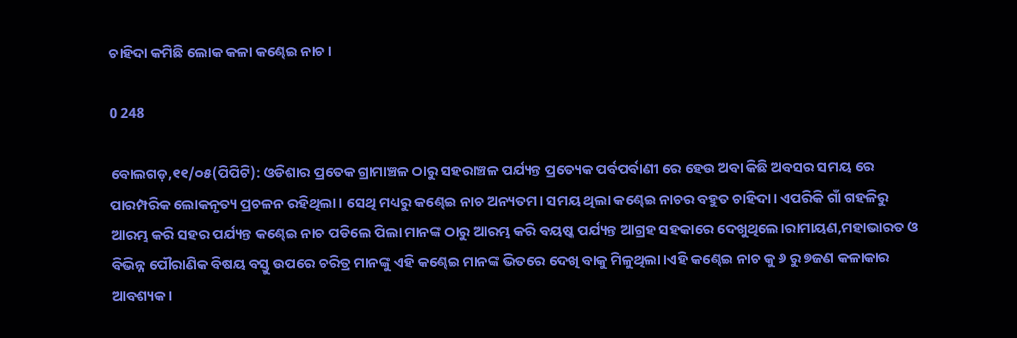ଚାହିଦା କମିଛି ଲୋକ କଳା କଣ୍ଢେଇ ନାଚ।

0 248

ବୋଲଗଡ଼,୧୧/୦୫(ପିପିଟି): ଓଡିଶାର ପ୍ରତେକ ଗ୍ରାମାଞ୍ଚଳ ଠାରୁ ସହରାଞ୍ଚଳ ପର୍ଯ୍ୟନ୍ତ ପ୍ରତ୍ୟେକ ପର୍ବପର୍ବାଣୀ ରେ ହେଉ ଅବା କିଛି ଅବସର ସମୟ ରେ ପାରମ୍ପରିକ ଲୋକନୃତ୍ୟ ପ୍ରଚଳନ ରହିଥିଲା। ସେଥି ମଧ୍ୟରୁ କଣ୍ଢେଇ ନାଚ ଅନ୍ୟତମ। ସମୟ ଥିଲା କଣ୍ଢେଇ ନାଚର ବହୁତ ଚାହିଦା। ଏପରିକି ଗାଁ ଗହଳିରୁ ଆରମ୍ଭ କରି ସହର ପର୍ଯ୍ୟନ୍ତ କଣ୍ଢେଇ ନାଚ ପଡିଲେ ପିଲା ମାନଙ୍କ ଠାରୁ ଆରମ୍ଭ କରି ବୟଷ୍କ ପର୍ଯ୍ୟନ୍ତ ଆଗ୍ରହ ସହକାରେ ଦେଖୁଥିଲେ।ରାମାୟଣ,ମହାଭାରତ ଓ ବିଭିନ୍ନ ପୌରାଣିକ ବିଷୟ ବସ୍ତୁ ଉପରେ ଚରିତ୍ର ମାନଙ୍କୁ ଏହି କଣ୍ଢେଇ ମାନଙ୍କ ଭିତରେ ଦେଖି ବାକୁ ମିଳୁଥିଲା।ଏହି କଣ୍ଢେଇ ନାଚ କୁ ୬ ରୁ ୭ଜଣ କଳାକାର ଆବଶ୍ୟକ।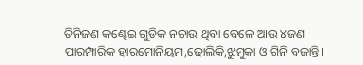ତିନିଜଣ କଣ୍ଢେଇ ଗୁଡିକ ନଚାଉ ଥିବା ବେଳେ ଆଉ ୪ଜଣ ପାରମ୍ପାରିକ ହାରମୋନିୟମ,ଢୋଲିକି,ଝୁମୁକା ଓ ଗିନି ବଜାନ୍ତି।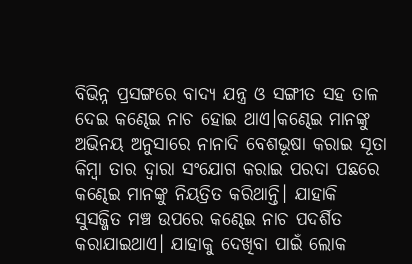ବିଭିନ୍ନ ପ୍ରସଙ୍ଗରେ ବାଦ୍ୟ ଯନ୍ତ୍ର ଓ ସଙ୍ଗୀତ ସହ ତାଳ ଦେଇ କଣ୍ଢେଇ ନାଚ ହୋଇ ଥାଏ।କଣ୍ଢେଇ ମାନଙ୍କୁ ଅଭିନୟ ଅନୁସାରେ ନାନାଦି ବେଶଭୂଷା କରାଇ ସୂତା କିମ୍ବା ତାର ଦ୍ୱାରା ସଂଯୋଗ କରାଇ ପରଦା ପଛରେ କଣ୍ଢେଇ ମାନଙ୍କୁ ନିୟତ୍ରିତ କରିଥାନ୍ତି। ଯାହାକି ସୁସଜ୍ଜିତ ମଞ୍ଚ ଉପରେ କଣ୍ଢେଇ ନାଚ ପଦର୍ଶିତ କରାଯାଇଥାଏ। ଯାହାକୁ ଦେଖିବା ପାଇଁ ଲୋକ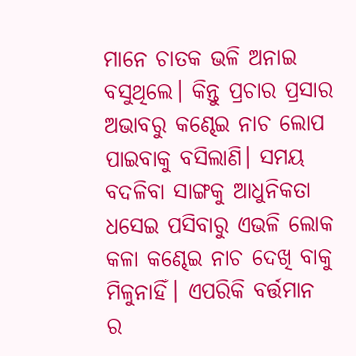ମାନେ ଚାତକ ଭଳି ଅନାଇ ବସୁଥିଲେ। କିନ୍ତୁ ପ୍ରଚାର ପ୍ରସାର ଅଭାବରୁ କଣ୍ଢେଇ ନାଚ ଲୋପ ପାଇବାକୁ ବସିଲାଣି। ସମୟ ବଦଳିବା ସାଙ୍ଗକୁ ଆଧୁନିକତା ଧସେଇ ପସିବାରୁ ଏଭଳି ଲୋକ କଳା କଣ୍ଢେଇ ନାଚ ଦେଖି ବାକୁ ମିଳୁନାହିଁ। ଏପରିକି ବର୍ତ୍ତମାନ ର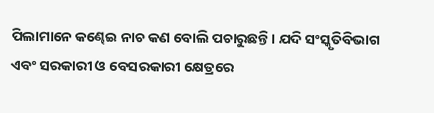ପିଲାମାନେ କଣ୍ଢେଇ ନାଚ କଣ ବୋଲି ପଚାରୁଛନ୍ତି। ଯଦି ସଂସ୍କୃତିବିଭାଗ ଏବଂ ସରକାରୀ ଓ ବେସରକାରୀ କ୍ଷେତ୍ରରେ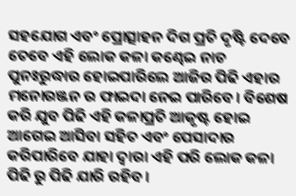ସହଯୋଗ ଏବଂ ପ୍ରୋତ୍ସାହନ ଦିଗ ପ୍ରତି ଦୃଷ୍ଟି ଦେବେ ତେବେ ଏହି ଲୋକ କଳା କଣ୍ଢେଇ ନାଚ ପୁନଃରୁଦ୍ଧାର ହୋଇପାରିଲେ ଆଜିର ପିଢି ଏହାର ମନୋରଞ୍ଜନ ର ଫାଇଦା ନେଇ ପାରିବେ। ବିଶେଷ କରି ଯୁବ ପିଢି ଏହି କଳାପ୍ରତି ଆକୃଷ୍ଟ ହୋଇ ଆଗେଇ ଆସିବା ସହିତ ଏବଂ ପେସାଦାର କରିପାରିବେ ଯାହା ଦ୍ଵାରା ଏହି ପରି ଲୋକ କଳା ପିଢି ରୁ ପିଢି ଯାରି ରହିବ।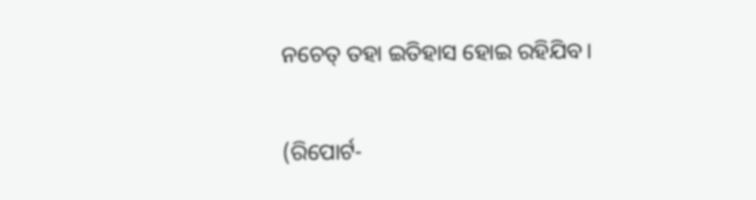ନଚେତ୍ ତହା ଇତିହାସ ହୋଇ ରହିଯିବ।

(ରିପୋର୍ଟ-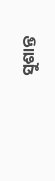ସୁଶାନ୍ତ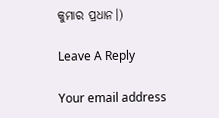କୁମାର ପ୍ରଧାନ।)

Leave A Reply

Your email address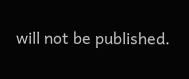will not be published.